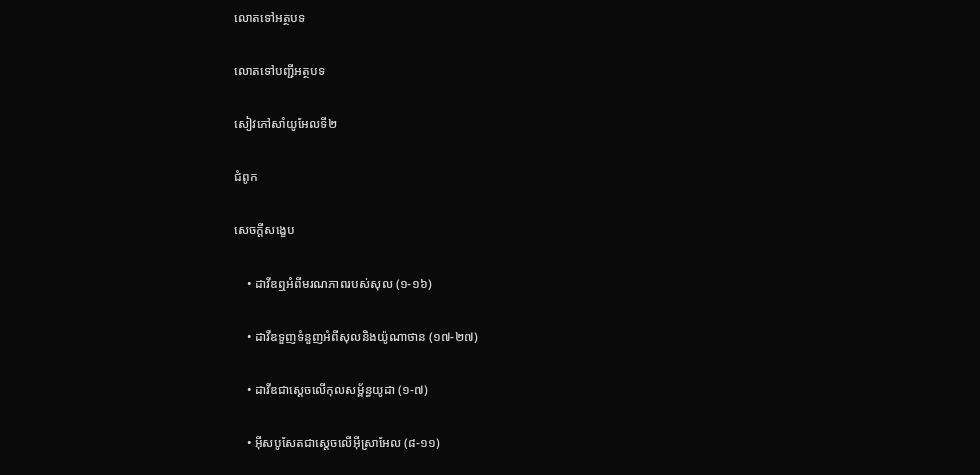លោតទៅអត្ថបទ

លោតទៅបញ្ជីអត្ថបទ

សៀវភៅសាំយូអែលទី២

ជំពូក

សេចក្ដីសង្ខេប

    • ដាវីឌឮអំពីមរណភាពរបស់សុល (១-១៦)

    • ដាវីឌទួញទំនួញអំពីសុលនិងយ៉ូណាថាន (១៧-២៧)

    • ដាវីឌជាស្ដេចលើកុលសម្ព័ន្ធយូដា (១-៧)

    • អ៊ីសបូសែតជាស្ដេចលើអ៊ីស្រាអែល (៨-១១)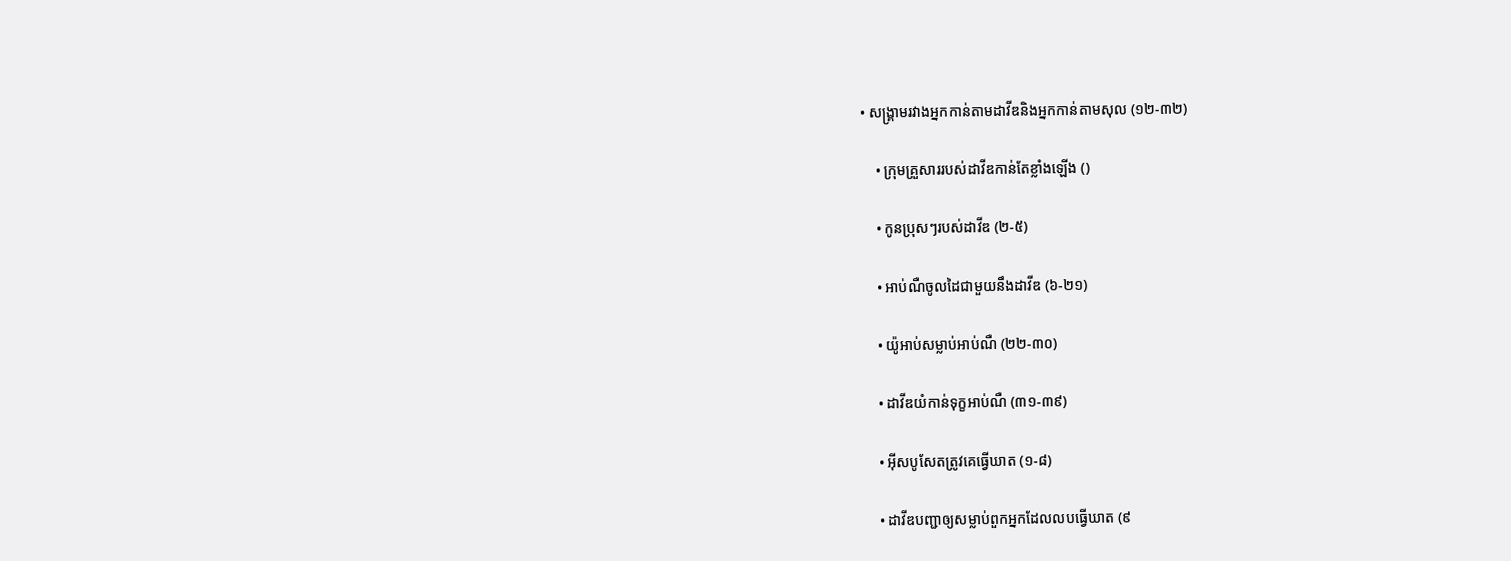• សង្គ្រាមរវាងអ្នកកាន់តាមដាវីឌនិងអ្នកកាន់តាមសុល (១២-៣២)

    • ក្រុមគ្រួសាររបស់ដាវីឌកាន់តែខ្លាំងឡើង ()

    • កូនប្រុសៗរបស់ដាវីឌ (២-៥)

    • អាប់ណឺចូលដៃជាមួយនឹងដាវីឌ (៦-២១)

    • យ៉ូអាប់សម្លាប់អាប់ណឺ (២២-៣០)

    • ដាវីឌយំកាន់ទុក្ខអាប់ណឺ (៣១-៣៩)

    • អ៊ីសបូសែតត្រូវគេធ្វើឃាត (១-៨)

    • ដាវីឌបញ្ជាឲ្យសម្លាប់ពួកអ្នកដែលលបធ្វើឃាត (៩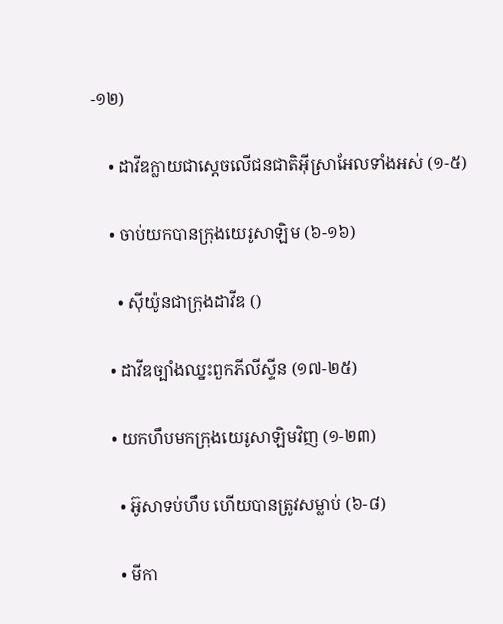-១២)

    • ដាវីឌក្លាយជាស្ដេចលើជនជាតិអ៊ីស្រាអែលទាំងអស់ (១-៥)

    • ចាប់យកបានក្រុងយេរូសាឡិម (៦-១៦)

      • ស៊ីយ៉ូនជាក្រុងដាវីឌ ()

    • ដាវីឌច្បាំងឈ្នះពួកភីលីស្ទីន (១៧-២៥)

    • យកហឹបមកក្រុងយេរូសាឡិមវិញ (១-២៣)

      • អ៊ូសាទប់ហឹប ហើយបានត្រូវសម្លាប់ (៦-៨)

      • មីកា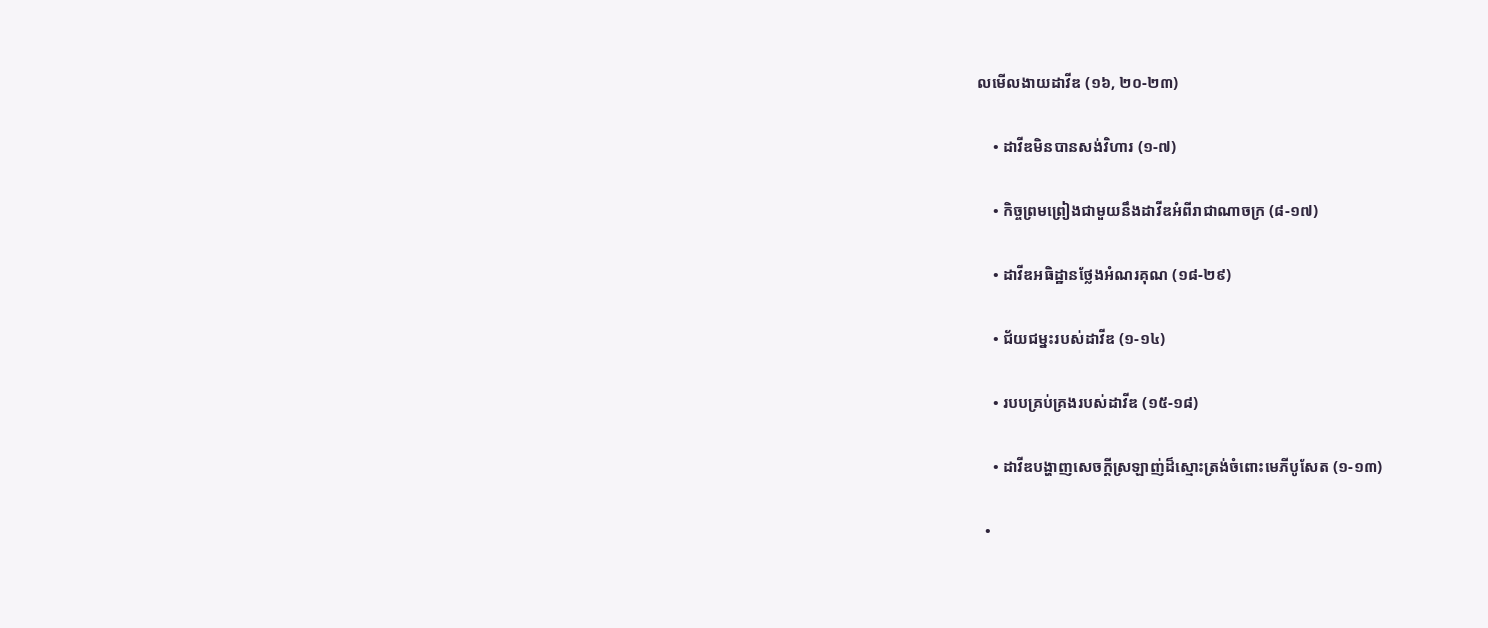លមើលងាយដាវីឌ (១៦, ២០-២៣)

    • ដាវីឌមិនបានសង់វិហារ (១-៧)

    • កិច្ចព្រមព្រៀងជាមួយនឹងដាវីឌអំពីរាជាណាចក្រ (៨-១៧)

    • ដាវីឌអធិដ្ឋានថ្លែងអំណរគុណ (១៨-២៩)

    • ជ័យជម្នះរបស់ដាវីឌ (១-១៤)

    • របបគ្រប់គ្រងរបស់ដាវីឌ (១៥-១៨)

    • ដាវីឌបង្ហាញសេចក្ដីស្រឡាញ់ដ៏ស្មោះត្រង់ចំពោះមេភីបូសែត (១-១៣)

  •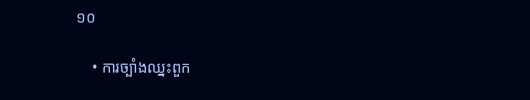១០

    • ការច្បាំងឈ្នះពួក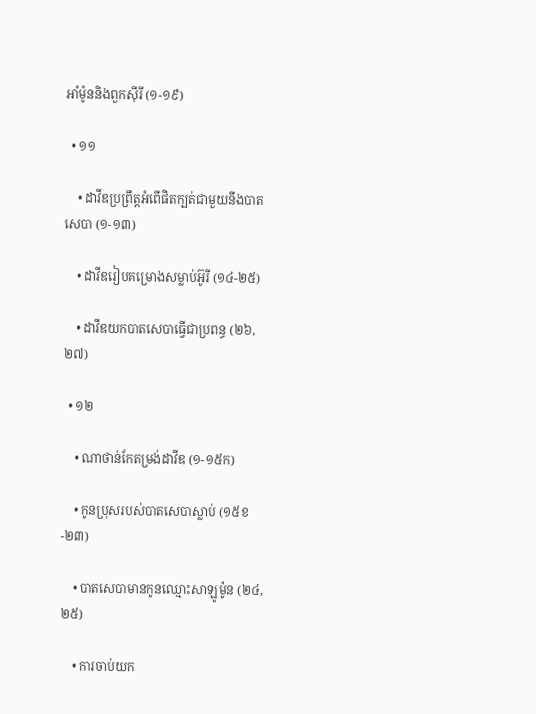អាំម៉ូននិងពួកស៊ីរី (១-១៩)

  • ១១

    • ដាវីឌប្រព្រឹត្តអំពើផិតក្បត់ជាមួយនឹងបាតសេបា (១-១៣)

    • ដាវីឌរៀបគម្រោងសម្លាប់អ៊ូរី (១៤-២៥)

    • ដាវីឌយកបាតសេបាធ្វើជាប្រពន្ធ (២៦, ២៧)

  • ១២

    • ណាថាន់កែតម្រង់ដាវីឌ (១-១៥ក)

    • កូនប្រុសរបស់បាតសេបាស្លាប់ (១៥ខ-២៣)

    • បាតសេបាមានកូនឈ្មោះសាឡូម៉ូន (២៤, ២៥)

    • ការចាប់យក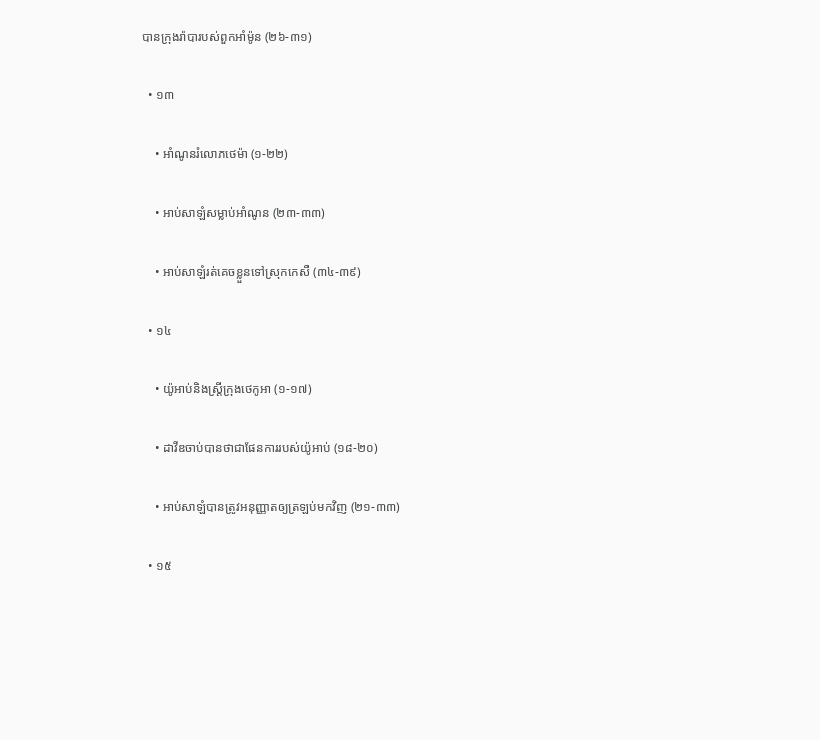បានក្រុងរ៉ាបារបស់ពួកអាំម៉ូន (២៦-៣១)

  • ១៣

    • អាំណូនរំលោភថេម៉ា (១-២២)

    • អាប់សាឡំសម្លាប់អាំណូន (២៣-៣៣)

    • អាប់សាឡំរត់គេចខ្លួនទៅស្រុកកេសឺ (៣៤-៣៩)

  • ១៤

    • យ៉ូអាប់និងស្ត្រីក្រុងថេកូអា (១-១៧)

    • ដាវីឌចាប់បានថាជាផែនការរបស់យ៉ូអាប់ (១៨-២០)

    • អាប់សាឡំបានត្រូវអនុញ្ញាតឲ្យត្រឡប់មកវិញ (២១-៣៣)

  • ១៥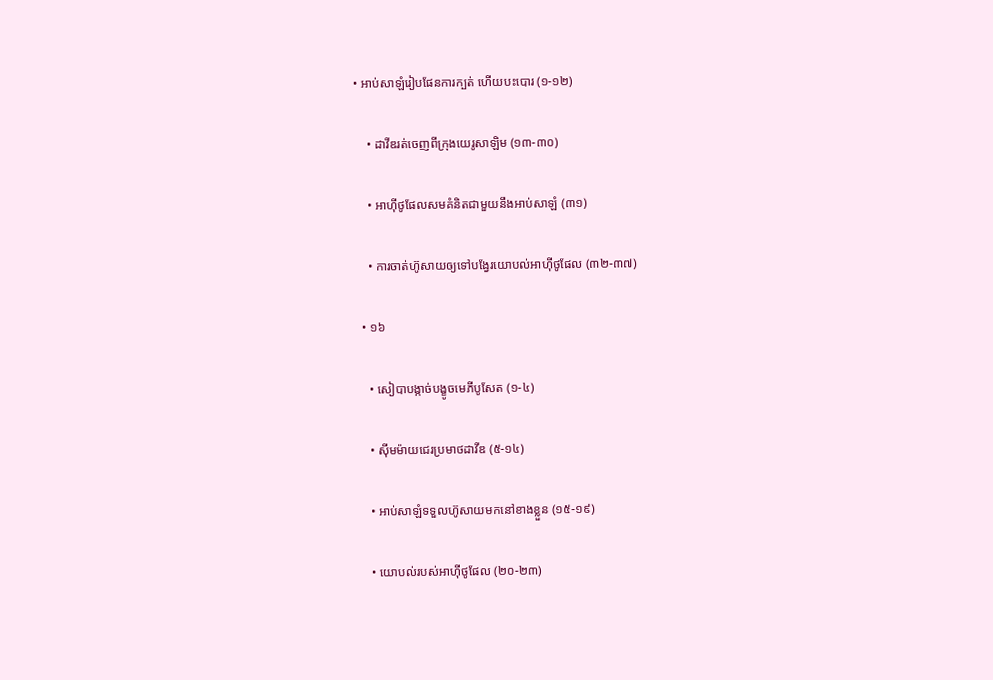• អាប់សាឡំរៀបផែនការក្បត់ ហើយបះបោរ (១-១២)

    • ដាវីឌរត់ចេញពីក្រុងយេរូសាឡិម (១៣-៣០)

    • អាហ៊ីថូផែលសមគំនិតជាមួយនឹងអាប់សាឡំ (៣១)

    • ការចាត់ហ៊ូសាយឲ្យទៅបង្វែរយោបល់អាហ៊ីថូផែល (៣២-៣៧)

  • ១៦

    • សៀបាបង្កាច់បង្ខូចមេភីបូសែត (១-៤)

    • ស៊ីមម៉ាយជេរប្រមាថដាវីឌ (៥-១៤)

    • អាប់សាឡំទទួលហ៊ូសាយមកនៅខាងខ្លួន (១៥-១៩)

    • យោបល់របស់អាហ៊ីថូផែល (២០-២៣)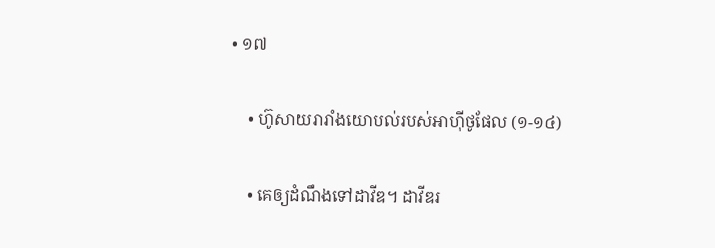• ១៧

    • ហ៊ូសាយរារាំងយោបល់របស់អាហ៊ីថូផែល (១-១៤)

    • គេឲ្យដំណឹងទៅដាវីឌ។ ដាវីឌរ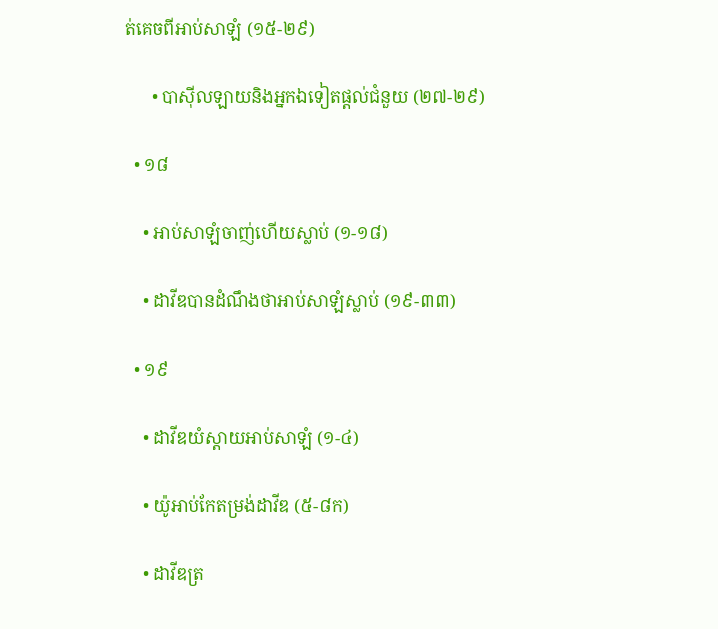ត់គេចពីអាប់សាឡំ (១៥-២៩)

      • បាស៊ីលឡាយនិងអ្នកឯទៀតផ្ដល់ជំនួយ (២៧-២៩)

  • ១៨

    • អាប់សាឡំចាញ់ហើយស្លាប់ (១-១៨)

    • ដាវីឌបានដំណឹងថាអាប់សាឡំស្លាប់ (១៩-៣៣)

  • ១៩

    • ដាវីឌយំស្ដាយអាប់សាឡំ (១-៤)

    • យ៉ូអាប់កែតម្រង់ដាវីឌ (៥-៨ក)

    • ដាវីឌត្រ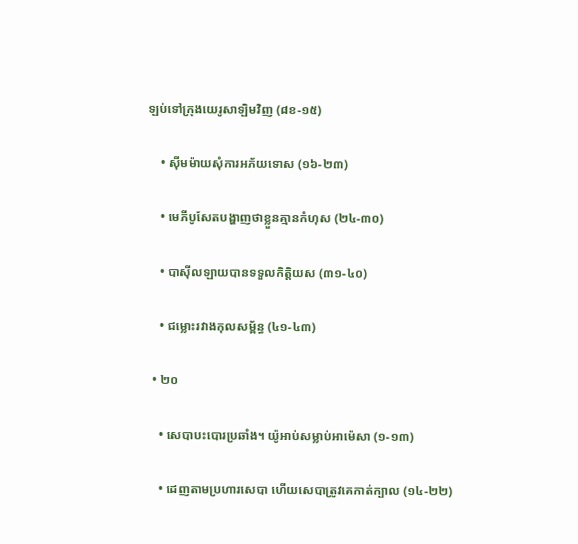ឡប់ទៅក្រុងយេរូសាឡិមវិញ (៨ខ-១៥)

    • ស៊ីមម៉ាយសុំការអភ័យទោស (១៦-២៣)

    • មេភីបូសែតបង្ហាញថាខ្លួនគ្មានកំហុស (២៤-៣០)

    • បាស៊ីលឡាយបានទទួលកិត្តិយស (៣១-៤០)

    • ជម្លោះរវាងកុលសម្ព័ន្ធ (៤១-៤៣)

  • ២០

    • សេបាបះបោរប្រឆាំង។ យ៉ូអាប់សម្លាប់អាម៉េសា (១-១៣)

    • ដេញតាមប្រហារសេបា ហើយសេបាត្រូវគេកាត់ក្បាល (១៤-២២)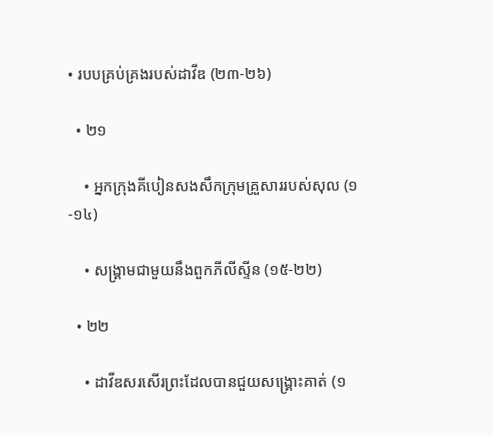• របបគ្រប់គ្រងរបស់ដាវីឌ (២៣-២៦)

  • ២១

    • អ្នកក្រុងគីបៀនសងសឹកក្រុមគ្រួសាររបស់សុល (១-១៤)

    • សង្គ្រាមជាមួយនឹងពួកភីលីស្ទីន (១៥-២២)

  • ២២

    • ដាវីឌសរសើរព្រះដែលបានជួយសង្គ្រោះគាត់ (១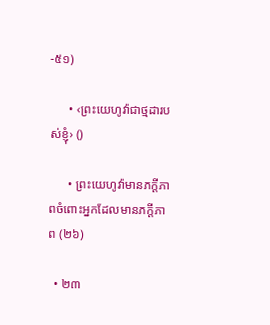-៥១)

      • ‹ព្រះយេហូវ៉ាជាថ្មដារបស់ខ្ញុំ› ()

      • ព្រះយេហូវ៉ាមានភក្ដីភាពចំពោះអ្នកដែលមានភក្ដីភាព (២៦)

  • ២៣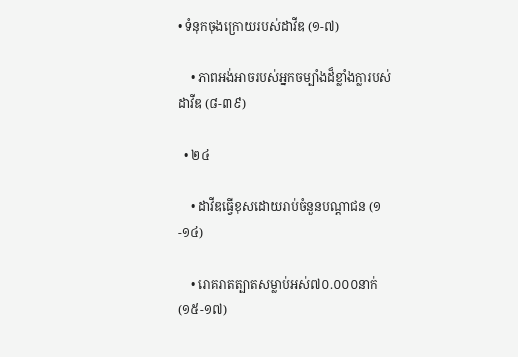• ទំនុកចុងក្រោយរបស់ដាវីឌ (១-៧)

    • ភាពអង់អាចរបស់អ្នកចម្បាំងដ៏ខ្លាំងក្លារបស់ដាវីឌ (៨-៣៩)

  • ២៤

    • ដាវីឌធ្វើខុសដោយរាប់ចំនួនបណ្ដាជន (១-១៤)

    • រោគរាតត្បាតសម្លាប់អស់៧០.០០០នាក់ (១៥-១៧)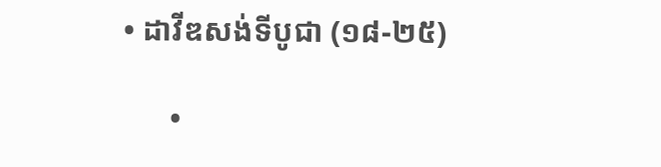• ដាវីឌសង់ទីបូជា (១៨-២៥)

      •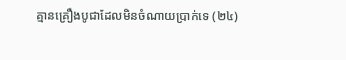គ្មានគ្រឿងបូជាដែលមិនចំណាយប្រាក់ទេ (២៤)